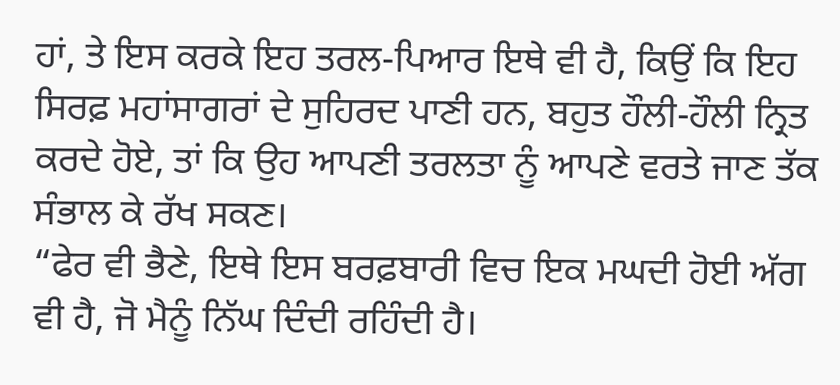ਹਾਂ, ਤੇ ਇਸ ਕਰਕੇ ਇਹ ਤਰਲ-ਪਿਆਰ ਇਥੇ ਵੀ ਹੈ, ਕਿਉਂ ਕਿ ਇਹ ਸਿਰਫ਼ ਮਹਾਂਸਾਗਰਾਂ ਦੇ ਸੁਹਿਰਦ ਪਾਣੀ ਹਨ, ਬਹੁਤ ਹੌਲੀ-ਹੌਲੀ ਨ੍ਰਿਤ ਕਰਦੇ ਹੋਏ, ਤਾਂ ਕਿ ਉਹ ਆਪਣੀ ਤਰਲਤਾ ਨੂੰ ਆਪਣੇ ਵਰਤੇ ਜਾਣ ਤੱਕ ਸੰਭਾਲ ਕੇ ਰੱਖ ਸਕਣ।
“ਫੇਰ ਵੀ ਭੈਣੇ, ਇਥੇ ਇਸ ਬਰਫ਼ਬਾਰੀ ਵਿਚ ਇਕ ਮਘਦੀ ਹੋਈ ਅੱਗ ਵੀ ਹੈ, ਜੋ ਮੈਨੂੰ ਨਿੱਘ ਦਿੰਦੀ ਰਹਿੰਦੀ ਹੈ।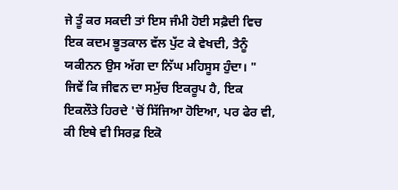ਜੇ ਤੂੰ ਕਰ ਸਕਦੀ ਤਾਂ ਇਸ ਜੰਮੀ ਹੋਈ ਸਫ਼ੈਦੀ ਵਿਚ ਇਕ ਕਦਮ ਭੂਤਕਾਲ ਵੱਲ ਪੁੱਟ ਕੇ ਵੇਖਦੀ, ਤੈਨੂੰ ਯਕੀਨਨ ਉਸ ਅੱਗ ਦਾ ਨਿੱਘ ਮਹਿਸੂਸ ਹੁੰਦਾ। "
ਜਿਵੇਂ ਕਿ ਜੀਵਨ ਦਾ ਸਮੁੱਚ ਇਕਰੂਪ ਹੈ, ਇਕ ਇਕਲੌਤੇ ਹਿਰਦੇ 'ਚੋਂ ਸਿੱਜਿਆ ਹੋਇਆ, ਪਰ ਫੇਰ ਵੀ, ਕੀ ਇਥੇ ਵੀ ਸਿਰਫ਼ ਇਕੋ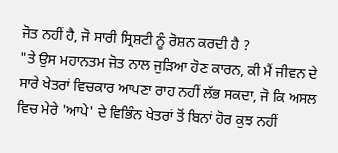ਜੋਤ ਨਹੀਂ ਹੈ, ਜੋ ਸਾਰੀ ਸ੍ਰਿਸ਼ਟੀ ਨੂੰ ਰੋਸ਼ਨ ਕਰਦੀ ਹੈ ?
"ਤੇ ਉਸ ਮਹਾਨਤਮ ਜੋਤ ਨਾਲ ਜੁੜਿਆ ਹੋਣ ਕਾਰਨ, ਕੀ ਮੈਂ ਜੀਵਨ ਦੇ ਸਾਰੇ ਖੇਤਰਾਂ ਵਿਚਕਾਰ ਆਪਣਾ ਰਾਹ ਨਹੀਂ ਲੱਭ ਸਕਦਾ, ਜੋ ਕਿ ਅਸਲ ਵਿਚ ਮੇਰੇ 'ਆਪੇ' ਦੇ ਵਿਭਿੰਨ ਖੇਤਰਾਂ ਤੋਂ ਬਿਨਾਂ ਹੋਰ ਕੁਝ ਨਹੀਂ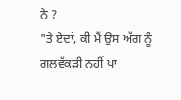ਨੇ ?
"ਤੇ ਏਦਾਂ, ਕੀ ਮੈਂ ਉਸ ਅੱਗ ਨੂੰ ਗਲਵੱਕੜੀ ਨਹੀਂ ਪਾ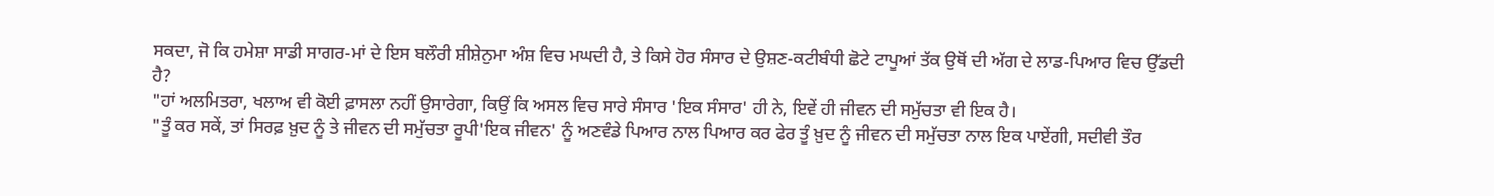ਸਕਦਾ, ਜੋ ਕਿ ਹਮੇਸ਼ਾ ਸਾਡੀ ਸਾਗਰ-ਮਾਂ ਦੇ ਇਸ ਬਲੌਰੀ ਸ਼ੀਸ਼ੇਨੁਮਾ ਅੰਸ਼ ਵਿਚ ਮਘਦੀ ਹੈ, ਤੇ ਕਿਸੇ ਹੋਰ ਸੰਸਾਰ ਦੇ ਉਸ਼ਣ-ਕਟੀਬੰਧੀ ਛੋਟੇ ਟਾਪੂਆਂ ਤੱਕ ਉਥੋਂ ਦੀ ਅੱਗ ਦੇ ਲਾਡ-ਪਿਆਰ ਵਿਚ ਉੱਡਦੀ ਹੈ?
"ਹਾਂ ਅਲਮਿਤਰਾ, ਖਲਾਅ ਵੀ ਕੋਈ ਫ਼ਾਸਲਾ ਨਹੀਂ ਉਸਾਰੇਗਾ, ਕਿਉਂ ਕਿ ਅਸਲ ਵਿਚ ਸਾਰੇ ਸੰਸਾਰ 'ਇਕ ਸੰਸਾਰ' ਹੀ ਨੇ, ਇਵੇਂ ਹੀ ਜੀਵਨ ਦੀ ਸਮੁੱਚਤਾ ਵੀ ਇਕ ਹੈ।
"ਤੂੰ ਕਰ ਸਕੇਂ, ਤਾਂ ਸਿਰਫ਼ ਖ਼ੁਦ ਨੂੰ ਤੇ ਜੀਵਨ ਦੀ ਸਮੁੱਚਤਾ ਰੂਪੀ'ਇਕ ਜੀਵਨ' ਨੂੰ ਅਣਵੰਡੇ ਪਿਆਰ ਨਾਲ ਪਿਆਰ ਕਰ ਫੇਰ ਤੂੰ ਖ਼ੁਦ ਨੂੰ ਜੀਵਨ ਦੀ ਸਮੁੱਚਤਾ ਨਾਲ ਇਕ ਪਾਏਂਗੀ, ਸਦੀਵੀ ਤੌਰ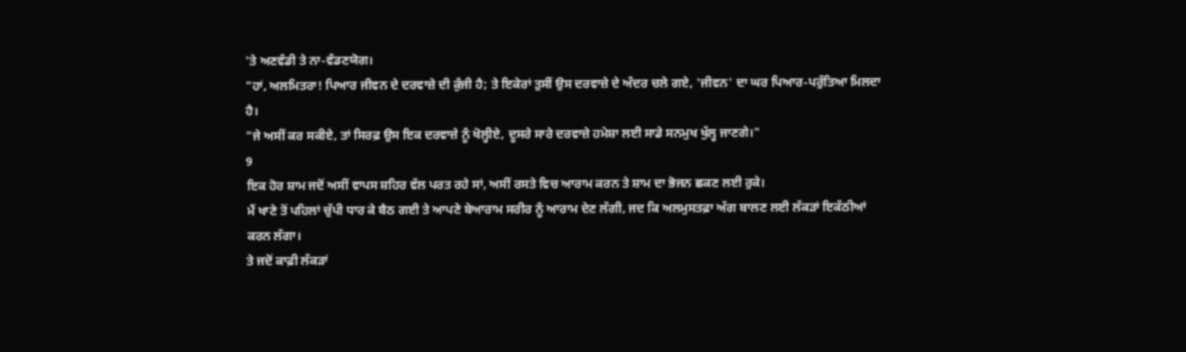'ਤੇ ਅਣਵੰਡੀ ਤੇ ਨਾ-ਵੰਡਣਯੋਗ।
"ਹਾਂ, ਅਲਮਿਤਰਾ! ਪਿਆਰ ਜੀਵਨ ਦੇ ਦਰਵਾਜ਼ੇ ਦੀ ਕੁੰਜੀ ਹੈ; ਤੇ ਇਕੇਰਾਂ ਤੁਸੀਂ ਉਸ ਦਰਵਾਜ਼ੇ ਦੇ ਅੰਦਰ ਚਲੇ ਗਏ, 'ਜੀਵਨ' ਦਾ ਘਰ ਪਿਆਰ-ਪਰੁੱਤਿਆ ਮਿਲਦਾ ਹੈ।
"ਜੇ ਅਸੀਂ ਕਰ ਸਕੀਏ, ਤਾਂ ਸਿਰਫ਼ ਉਸ ਇਕ ਦਰਵਾਜ਼ੇ ਨੂੰ ਖੋਲ੍ਹੀਏ, ਦੂਸਰੇ ਸਾਰੇ ਦਰਵਾਜ਼ੇ ਹਮੇਸ਼ਾ ਲਈ ਸਾਡੇ ਸਨਮੁਖ ਖੁੱਲ੍ਹ ਜਾਣਗੇ।"
9
ਇਕ ਹੋਰ ਸ਼ਾਮ ਜਦੋਂ ਅਸੀਂ ਵਾਪਸ ਸ਼ਹਿਰ ਵੱਲ ਪਰਤ ਰਹੇ ਸਾਂ, ਅਸੀਂ ਰਸਤੇ ਵਿਚ ਆਰਾਮ ਕਰਨ ਤੇ ਸ਼ਾਮ ਦਾ ਭੋਜਨ ਛਕਣ ਲਈ ਰੁਕੇ।
ਮੈਂ ਖਾਣੇ ਤੋਂ ਪਹਿਲਾਂ ਚੁੱਪੀ ਧਾਰ ਕੇ ਬੈਠ ਗਈ ਤੇ ਆਪਣੇ ਬੇਆਰਾਮ ਸਰੀਰ ਨੂੰ ਆਰਾਮ ਦੇਣ ਲੱਗੀ, ਜਦ ਕਿ ਅਲਮੁਸਤਫ਼ਾ ਅੱਗ ਬਾਲਣ ਲਈ ਲੱਕੜਾਂ ਇਕੱਠੀਆਂ ਕਰਨ ਲੱਗਾ।
ਤੇ ਜਦੋਂ ਕਾਫ਼ੀ ਲੱਕੜਾਂ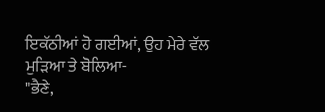ਇਕੱਠੀਆਂ ਹੋ ਗਈਆਂ, ਉਹ ਮੇਰੇ ਵੱਲ ਮੁੜਿਆ ਤੇ ਬੋਲਿਆ-
"ਭੈਣੇ,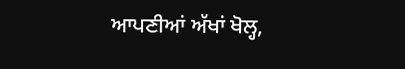ਆਪਣੀਆਂ ਅੱਖਾਂ ਖੋਲ੍ਹ,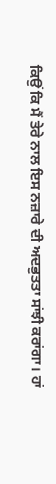ਕਿਉਂ ਕਿ ਮੈਂ ਤੇਰੇ ਨਾਲ ਇਸ ਨਜ਼ਾਰੇ ਦੀ ਅਦਭੁਤਤਾ ਸਾਂਝੀ ਕਰਾਂਗਾ। ਹਾਂ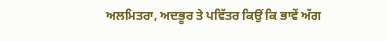ਅਲਮਿਤਰਾ, ਅਦਭੂਰ ਤੇ ਪਵਿੱਤਰ ਕਿਉਂ ਕਿ ਭਾਵੇਂ ਅੱਗ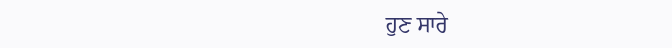ਹੁਣ ਸਾਰੇ